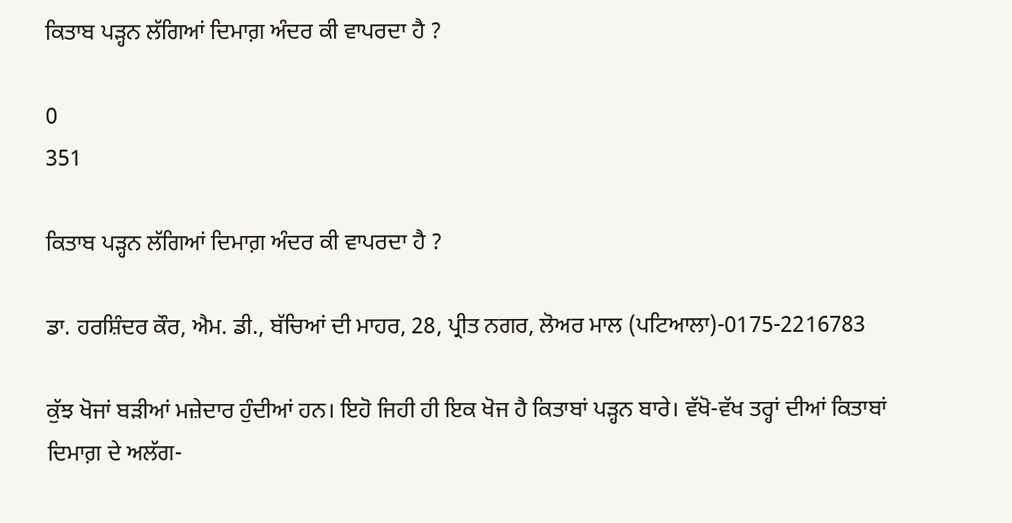ਕਿਤਾਬ ਪੜ੍ਹਨ ਲੱਗਿਆਂ ਦਿਮਾਗ਼ ਅੰਦਰ ਕੀ ਵਾਪਰਦਾ ਹੈ ?

0
351

ਕਿਤਾਬ ਪੜ੍ਹਨ ਲੱਗਿਆਂ ਦਿਮਾਗ਼ ਅੰਦਰ ਕੀ ਵਾਪਰਦਾ ਹੈ ?

ਡਾ. ਹਰਸ਼ਿੰਦਰ ਕੌਰ, ਐਮ. ਡੀ., ਬੱਚਿਆਂ ਦੀ ਮਾਹਰ, 28, ਪ੍ਰੀਤ ਨਗਰ, ਲੋਅਰ ਮਾਲ (ਪਟਿਆਲਾ)-0175-2216783

ਕੁੱਝ ਖੋਜਾਂ ਬੜੀਆਂ ਮਜ਼ੇਦਾਰ ਹੁੰਦੀਆਂ ਹਨ। ਇਹੋ ਜਿਹੀ ਹੀ ਇਕ ਖੋਜ ਹੈ ਕਿਤਾਬਾਂ ਪੜ੍ਹਨ ਬਾਰੇ। ਵੱਖੋ-ਵੱਖ ਤਰ੍ਹਾਂ ਦੀਆਂ ਕਿਤਾਬਾਂ ਦਿਮਾਗ਼ ਦੇ ਅਲੱਗ-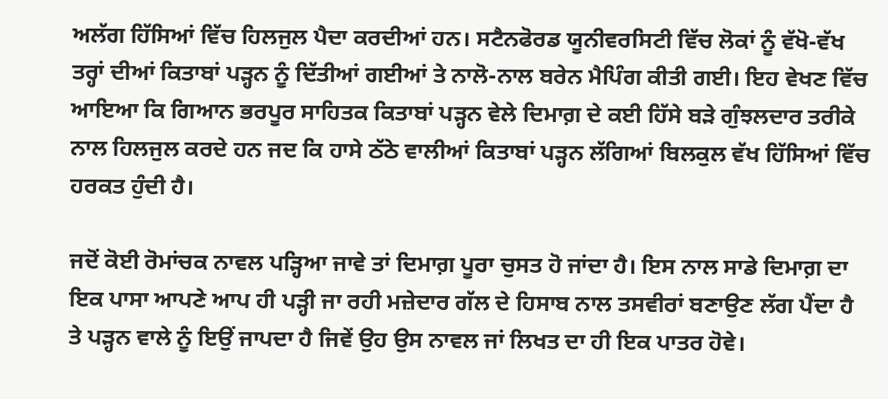ਅਲੱਗ ਹਿੱਸਿਆਂ ਵਿੱਚ ਹਿਲਜੁਲ ਪੈਦਾ ਕਰਦੀਆਂ ਹਨ। ਸਟੈਨਫੋਰਡ ਯੂਨੀਵਰਸਿਟੀ ਵਿੱਚ ਲੋਕਾਂ ਨੂੰ ਵੱਖੋ-ਵੱਖ ਤਰ੍ਹਾਂ ਦੀਆਂ ਕਿਤਾਬਾਂ ਪੜ੍ਹਨ ਨੂੰ ਦਿੱਤੀਆਂ ਗਈਆਂ ਤੇ ਨਾਲੋ-ਨਾਲ ਬਰੇਨ ਮੈਪਿੰਗ ਕੀਤੀ ਗਈ। ਇਹ ਵੇਖਣ ਵਿੱਚ ਆਇਆ ਕਿ ਗਿਆਨ ਭਰਪੂਰ ਸਾਹਿਤਕ ਕਿਤਾਬਾਂ ਪੜ੍ਹਨ ਵੇਲੇ ਦਿਮਾਗ਼ ਦੇ ਕਈ ਹਿੱਸੇ ਬੜੇ ਗੁੰਝਲਦਾਰ ਤਰੀਕੇ ਨਾਲ ਹਿਲਜੁਲ ਕਰਦੇ ਹਨ ਜਦ ਕਿ ਹਾਸੇ ਠੱਠੇ ਵਾਲੀਆਂ ਕਿਤਾਬਾਂ ਪੜ੍ਹਨ ਲੱਗਿਆਂ ਬਿਲਕੁਲ ਵੱਖ ਹਿੱਸਿਆਂ ਵਿੱਚ ਹਰਕਤ ਹੁੰਦੀ ਹੈ।

ਜਦੋਂ ਕੋਈ ਰੋਮਾਂਚਕ ਨਾਵਲ ਪੜ੍ਹਿਆ ਜਾਵੇ ਤਾਂ ਦਿਮਾਗ਼ ਪੂਰਾ ਚੁਸਤ ਹੋ ਜਾਂਦਾ ਹੈ। ਇਸ ਨਾਲ ਸਾਡੇ ਦਿਮਾਗ਼ ਦਾ ਇਕ ਪਾਸਾ ਆਪਣੇ ਆਪ ਹੀ ਪੜ੍ਹੀ ਜਾ ਰਹੀ ਮਜ਼ੇਦਾਰ ਗੱਲ ਦੇ ਹਿਸਾਬ ਨਾਲ ਤਸਵੀਰਾਂ ਬਣਾਉਣ ਲੱਗ ਪੈਂਦਾ ਹੈ ਤੇ ਪੜ੍ਹਨ ਵਾਲੇ ਨੂੰ ਇਉਂ ਜਾਪਦਾ ਹੈ ਜਿਵੇਂ ਉਹ ਉਸ ਨਾਵਲ ਜਾਂ ਲਿਖਤ ਦਾ ਹੀ ਇਕ ਪਾਤਰ ਹੋਵੇ।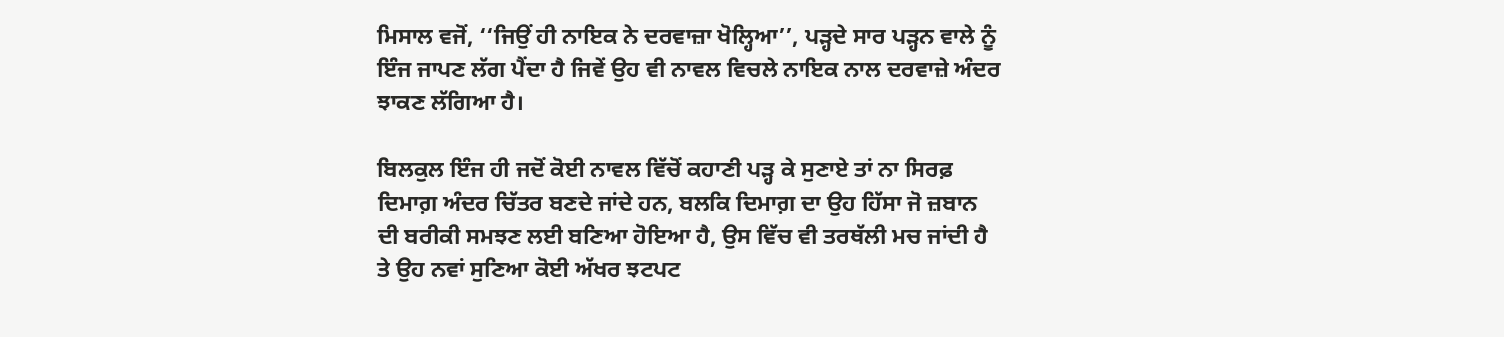ਮਿਸਾਲ ਵਜੋਂ, ‘‘ਜਿਉਂ ਹੀ ਨਾਇਕ ਨੇ ਦਰਵਾਜ਼ਾ ਖੋਲ੍ਹਿਆ’’, ਪੜ੍ਹਦੇ ਸਾਰ ਪੜ੍ਹਨ ਵਾਲੇ ਨੂੰ ਇੰਜ ਜਾਪਣ ਲੱਗ ਪੈਂਦਾ ਹੈ ਜਿਵੇਂ ਉਹ ਵੀ ਨਾਵਲ ਵਿਚਲੇ ਨਾਇਕ ਨਾਲ ਦਰਵਾਜ਼ੇ ਅੰਦਰ ਝਾਕਣ ਲੱਗਿਆ ਹੈ।

ਬਿਲਕੁਲ ਇੰਜ ਹੀ ਜਦੋਂ ਕੋਈ ਨਾਵਲ ਵਿੱਚੋਂ ਕਹਾਣੀ ਪੜ੍ਹ ਕੇ ਸੁਣਾਏ ਤਾਂ ਨਾ ਸਿਰਫ਼ ਦਿਮਾਗ਼ ਅੰਦਰ ਚਿੱਤਰ ਬਣਦੇ ਜਾਂਦੇ ਹਨ, ਬਲਕਿ ਦਿਮਾਗ਼ ਦਾ ਉਹ ਹਿੱਸਾ ਜੋ ਜ਼ਬਾਨ ਦੀ ਬਰੀਕੀ ਸਮਝਣ ਲਈ ਬਣਿਆ ਹੋਇਆ ਹੈ, ਉਸ ਵਿੱਚ ਵੀ ਤਰਥੱਲੀ ਮਚ ਜਾਂਦੀ ਹੈ ਤੇ ਉਹ ਨਵਾਂ ਸੁਣਿਆ ਕੋਈ ਅੱਖਰ ਝਟਪਟ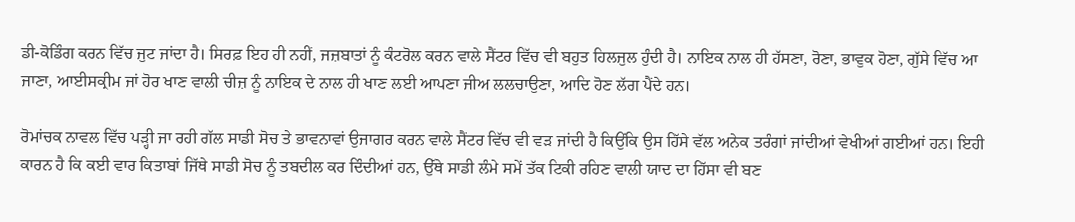ਡੀ-ਕੋਡਿੰਗ ਕਰਨ ਵਿੱਚ ਜੁਟ ਜਾਂਦਾ ਹੈ। ਸਿਰਫ਼ ਇਹ ਹੀ ਨਹੀਂ, ਜਜ਼ਬਾਤਾਂ ਨੂੰ ਕੰਟਰੋਲ ਕਰਨ ਵਾਲੇ ਸੈਂਟਰ ਵਿੱਚ ਵੀ ਬਹੁਤ ਹਿਲਜੁਲ ਹੁੰਦੀ ਹੈ। ਨਾਇਕ ਨਾਲ ਹੀ ਹੱਸਣਾ, ਰੋਣਾ, ਭਾਵੁਕ ਹੋਣਾ, ਗੁੱਸੇ ਵਿੱਚ ਆ ਜਾਣਾ, ਆਈਸਕ੍ਰੀਮ ਜਾਂ ਹੋਰ ਖਾਣ ਵਾਲੀ ਚੀਜ਼ ਨੂੰ ਨਾਇਕ ਦੇ ਨਾਲ ਹੀ ਖਾਣ ਲਈ ਆਪਣਾ ਜੀਅ ਲਲਚਾਉਣਾ, ਆਦਿ ਹੋਣ ਲੱਗ ਪੈਂਦੇ ਹਨ।

ਰੋਮਾਂਚਕ ਨਾਵਲ ਵਿੱਚ ਪੜ੍ਹੀ ਜਾ ਰਹੀ ਗੱਲ ਸਾਡੀ ਸੋਚ ਤੇ ਭਾਵਨਾਵਾਂ ਉਜਾਗਰ ਕਰਨ ਵਾਲੇ ਸੈਂਟਰ ਵਿੱਚ ਵੀ ਵੜ ਜਾਂਦੀ ਹੈ ਕਿਉਂਕਿ ਉਸ ਹਿੱਸੇ ਵੱਲ ਅਨੇਕ ਤਰੰਗਾਂ ਜਾਂਦੀਆਂ ਵੇਖੀਆਂ ਗਈਆਂ ਹਨ। ਇਹੀ ਕਾਰਨ ਹੈ ਕਿ ਕਈ ਵਾਰ ਕਿਤਾਬਾਂ ਜਿੱਥੇ ਸਾਡੀ ਸੋਚ ਨੂੰ ਤਬਦੀਲ ਕਰ ਦਿੰਦੀਆਂ ਹਨ, ਉੱਥੇ ਸਾਡੀ ਲੰਮੇ ਸਮੇਂ ਤੱਕ ਟਿਕੀ ਰਹਿਣ ਵਾਲੀ ਯਾਦ ਦਾ ਹਿੱਸਾ ਵੀ ਬਣ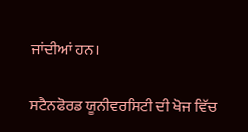ਜਾਂਦੀਆਂ ਹਨ।

ਸਟੈਨਫੋਰਡ ਯੂਨੀਵਰਸਿਟੀ ਦੀ ਖੋਜ ਵਿੱਚ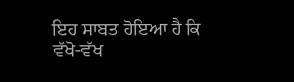ਇਹ ਸਾਬਤ ਹੋਇਆ ਹੈ ਕਿ ਵੱਖੋ-ਵੱਖ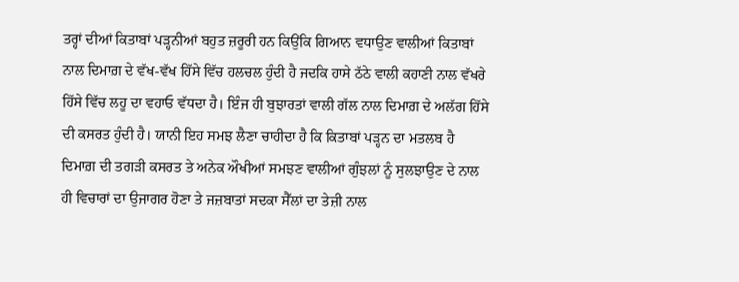ਤਰ੍ਹਾਂ ਦੀਆਂ ਕਿਤਾਬਾਂ ਪੜ੍ਹਨੀਆਂ ਬਹੁਤ ਜ਼ਰੂਰੀ ਹਨ ਕਿਉਂਕਿ ਗਿਆਨ ਵਧਾਉਣ ਵਾਲੀਆਂ ਕਿਤਾਬਾਂ ਨਾਲ ਦਿਮਾਗ਼ ਦੇ ਵੱਖ-ਵੱਖ ਹਿੱਸੇ ਵਿੱਚ ਹਲਚਲ ਹੁੰਦੀ ਹੈ ਜਦਕਿ ਹਾਸੇ ਠੱਠੇ ਵਾਲੀ ਕਹਾਣੀ ਨਾਲ ਵੱਖਰੇ ਹਿੱਸੇ ਵਿੱਚ ਲਹੂ ਦਾ ਵਹਾਓ ਵੱਧਦਾ ਹੈ। ਇੰਜ ਹੀ ਬੁਝਾਰਤਾਂ ਵਾਲੀ ਗੱਲ ਨਾਲ ਦਿਮਾਗ਼ ਦੇ ਅਲੱਗ ਹਿੱਸੇ ਦੀ ਕਸਰਤ ਹੁੰਦੀ ਹੈ। ਯਾਨੀ ਇਹ ਸਮਝ ਲੈਣਾ ਚਾਹੀਦਾ ਹੈ ਕਿ ਕਿਤਾਬਾਂ ਪੜ੍ਹਨ ਦਾ ਮਤਲਬ ਹੈ ਦਿਮਾਗ਼ ਦੀ ਤਗੜੀ ਕਸਰਤ ਤੇ ਅਨੇਕ ਔਖੀਆਂ ਸਮਝਣ ਵਾਲੀਆਂ ਗੁੰਝਲਾਂ ਨੂੰ ਸੁਲਝਾਉਣ ਦੇ ਨਾਲ ਹੀ ਵਿਚਾਰਾਂ ਦਾ ਉਜਾਗਰ ਹੋਣਾ ਤੇ ਜਜ਼ਬਾਤਾਂ ਸਦਕਾ ਸੈੱਲਾਂ ਦਾ ਤੇਜ਼ੀ ਨਾਲ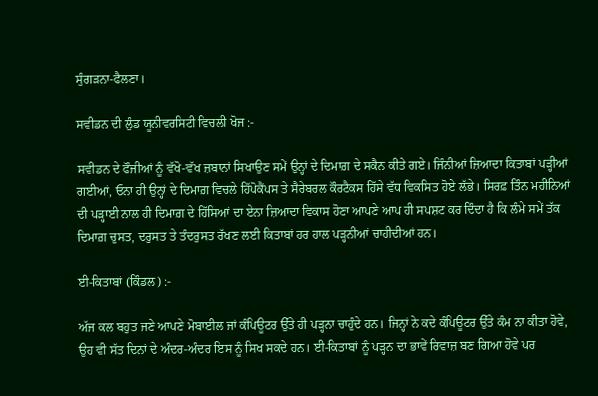ਸੁੰਗੜਨਾ-ਫੈਲਣਾ।

ਸਵੀਡਨ ਦੀ ਲੁੰਡ ਯੂਨੀਵਰਸਿਟੀ ਵਿਚਲੀ ਖੋਜ :-

ਸਵੀਡਨ ਦੇ ਫੌਜੀਆਂ ਨੂੰ ਵੱਖੋ-ਵੱਖ ਜ਼ਬਾਨਾਂ ਸਿਖਾਉਣ ਸਮੇਂ ਉਨ੍ਹਾਂ ਦੇ ਦਿਮਾਗ਼ ਦੇ ਸਕੈਨ ਕੀਤੇ ਗਏ। ਜਿੰਨੀਆਂ ਜ਼ਿਆਦਾ ਕਿਤਾਬਾਂ ਪੜ੍ਹੀਆਂ ਗਈਆਂ, ਓਨਾ ਹੀ ਉਨ੍ਹਾਂ ਦੇ ਦਿਮਾਗ਼ ਵਿਚਲੇ ਹਿੱਪੋਕੈਂਪਸ ਤੇ ਸੈਰੇਬਰਲ ਕੌਰਟੈਕਸ ਹਿੱਸੇ ਵੱਧ ਵਿਕਸਿਤ ਹੋਏ ਲੱਭੇ। ਸਿਰਫ਼ ਤਿੰਨ ਮਹੀਨਿਆਂ ਦੀ ਪੜ੍ਹਾਈ ਨਾਲ ਹੀ ਦਿਮਾਗ਼ ਦੇ ਹਿੱਸਿਆਂ ਦਾ ਏਨਾ ਜ਼ਿਆਦਾ ਵਿਕਾਸ ਹੋਣਾ ਆਪਣੇ ਆਪ ਹੀ ਸਪਸ਼ਟ ਕਰ ਦਿੰਦਾ ਹੈ ਕਿ ਲੰਮੇ ਸਮੇਂ ਤੱਕ ਦਿਮਾਗ਼ ਚੁਸਤ, ਦਰੁਸਤ ਤੇ ਤੰਦਰੁਸਤ ਰੱਖਣ ਲਈ ਕਿਤਾਬਾਂ ਹਰ ਹਾਲ ਪੜ੍ਹਨੀਆਂ ਚਾਹੀਦੀਆਂ ਹਨ।

ਈ-ਕਿਤਾਬਾਂ (ਕਿੰਡਲ) :-

ਅੱਜ ਕਲ ਬਹੁਤ ਜਣੇ ਆਪਣੇ ਮੋਬਾਈਲ ਜਾਂ ਕੰਪਿਊਟਰ ਉੱਤੇ ਹੀ ਪੜ੍ਹਨਾ ਚਾਹੁੰਦੇ ਹਨ। ਜਿਨ੍ਹਾਂ ਨੇ ਕਦੇ ਕੰਪਿਊਟਰ ਉੱਤੇ ਕੰਮ ਨਾ ਕੀਤਾ ਹੋਵੇ, ਉਹ ਵੀ ਸੱਤ ਦਿਨਾਂ ਦੇ ਅੰਦਰ-ਅੰਦਰ ਇਸ ਨੂੰ ਸਿਖ ਸਕਦੇ ਹਨ। ਈ-ਕਿਤਾਬਾਂ ਨੂੰ ਪੜ੍ਹਨ ਦਾ ਭਾਵੇਂ ਰਿਵਾਜ਼ ਬਣ ਗਿਆ ਹੋਵੇ ਪਰ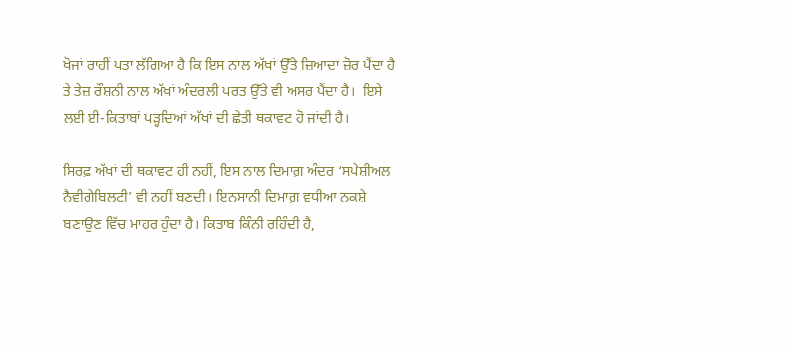ਖੋਜਾਂ ਰਾਹੀਂ ਪਤਾ ਲੱਗਿਆ ਹੈ ਕਿ ਇਸ ਨਾਲ ਅੱਖਾਂ ਉੱਤੇ ਜ਼ਿਆਦਾ ਜ਼ੋਰ ਪੈਂਦਾ ਹੈ ਤੇ ਤੇਜ਼ ਰੌਸ਼ਨੀ ਨਾਲ ਅੱਖਾਂ ਅੰਦਰਲੀ ਪਰਤ ਉੱਤੇ ਵੀ ਅਸਰ ਪੈਂਦਾ ਹੈ।  ਇਸੇ ਲਈ ਈ-ਕਿਤਾਬਾਂ ਪੜ੍ਹਦਿਆਂ ਅੱਖਾਂ ਦੀ ਛੇਤੀ ਥਕਾਵਟ ਹੋ ਜਾਂਦੀ ਹੈ।

ਸਿਰਫ਼ ਅੱਖਾਂ ਦੀ ਥਕਾਵਟ ਹੀ ਨਹੀਂ, ਇਸ ਨਾਲ ਦਿਮਾਗ਼ ਅੰਦਰ ‘ਸਪੇਸ਼ੀਅਲ ਨੈਵੀਗੇਬਿਲਟੀ’ ਵੀ ਨਹੀਂ ਬਣਦੀ। ਇਨਸਾਨੀ ਦਿਮਾਗ਼ ਵਧੀਆ ਨਕਸ਼ੇ ਬਣਾਉਣ ਵਿੱਚ ਮਾਹਰ ਹੁੰਦਾ ਹੈ। ਕਿਤਾਬ ਕਿੰਨੀ ਰਹਿੰਦੀ ਹੈ,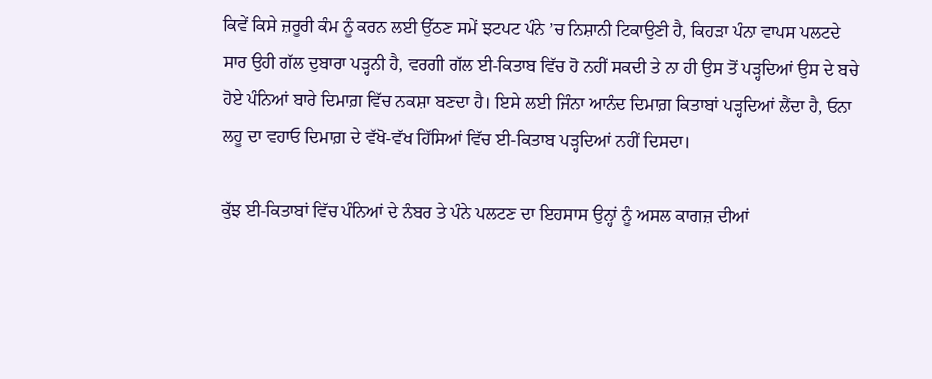ਕਿਵੇਂ ਕਿਸੇ ਜ਼ਰੂਰੀ ਕੰਮ ਨੂੰ ਕਰਨ ਲਈ ਉੱਠਣ ਸਮੇਂ ਝਟਪਟ ਪੰਨੇ ’ਚ ਨਿਸ਼ਾਨੀ ਟਿਕਾਉਣੀ ਹੈ, ਕਿਹੜਾ ਪੰਨਾ ਵਾਪਸ ਪਲਟਦੇ ਸਾਰ ਉਹੀ ਗੱਲ ਦੁਬਾਰਾ ਪੜ੍ਹਨੀ ਹੈ, ਵਰਗੀ ਗੱਲ ਈ-ਕਿਤਾਬ ਵਿੱਚ ਹੋ ਨਹੀਂ ਸਕਦੀ ਤੇ ਨਾ ਹੀ ਉਸ ਤੋਂ ਪੜ੍ਹਦਿਆਂ ਉਸ ਦੇ ਬਚੇ ਹੋਏ ਪੰਨਿਆਂ ਬਾਰੇ ਦਿਮਾਗ਼ ਵਿੱਚ ਨਕਸ਼ਾ ਬਣਦਾ ਹੈ। ਇਸੇ ਲਈ ਜਿੰਨਾ ਆਨੰਦ ਦਿਮਾਗ਼ ਕਿਤਾਬਾਂ ਪੜ੍ਹਦਿਆਂ ਲੈਂਦਾ ਹੈ, ਓਨਾ ਲਹੂ ਦਾ ਵਹਾਓ ਦਿਮਾਗ਼ ਦੇ ਵੱਖੋ-ਵੱਖ ਹਿੱਸਿਆਂ ਵਿੱਚ ਈ-ਕਿਤਾਬ ਪੜ੍ਹਦਿਆਂ ਨਹੀਂ ਦਿਸਦਾ।

ਕੁੱਝ ਈ-ਕਿਤਾਬਾਂ ਵਿੱਚ ਪੰਨਿਆਂ ਦੇ ਨੰਬਰ ਤੇ ਪੰਨੇ ਪਲਟਣ ਦਾ ਇਹਸਾਸ ਉਨ੍ਹਾਂ ਨੂੰ ਅਸਲ ਕਾਗਜ਼ ਦੀਆਂ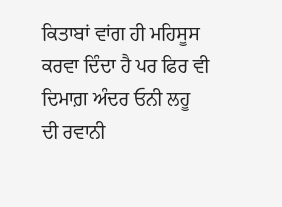ਕਿਤਾਬਾਂ ਵਾਂਗ ਹੀ ਮਹਿਸੂਸ ਕਰਵਾ ਦਿੰਦਾ ਹੈ ਪਰ ਫਿਰ ਵੀ ਦਿਮਾਗ਼ ਅੰਦਰ ਓਨੀ ਲਹੂ ਦੀ ਰਵਾਨੀ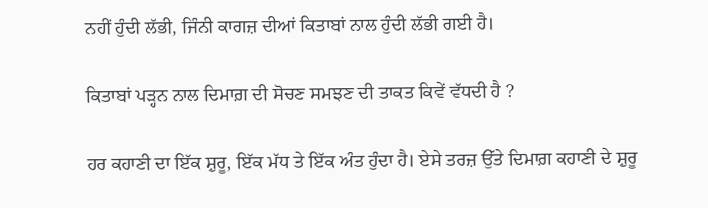ਨਹੀਂ ਹੁੰਦੀ ਲੱਭੀ, ਜਿੰਨੀ ਕਾਗਜ਼ ਦੀਆਂ ਕਿਤਾਬਾਂ ਨਾਲ ਹੁੰਦੀ ਲੱਭੀ ਗਈ ਹੈ।

ਕਿਤਾਬਾਂ ਪੜ੍ਹਨ ਨਾਲ ਦਿਮਾਗ਼ ਦੀ ਸੋਚਣ ਸਮਝਣ ਦੀ ਤਾਕਤ ਕਿਵੇਂ ਵੱਧਦੀ ਹੈ ?

ਹਰ ਕਹਾਣੀ ਦਾ ਇੱਕ ਸ਼ੁਰੂ, ਇੱਕ ਮੱਧ ਤੇ ਇੱਕ ਅੰਤ ਹੁੰਦਾ ਹੈ। ਏਸੇ ਤਰਜ਼ ਉੱਤੇ ਦਿਮਾਗ਼ ਕਹਾਣੀ ਦੇ ਸ਼ੁਰੂ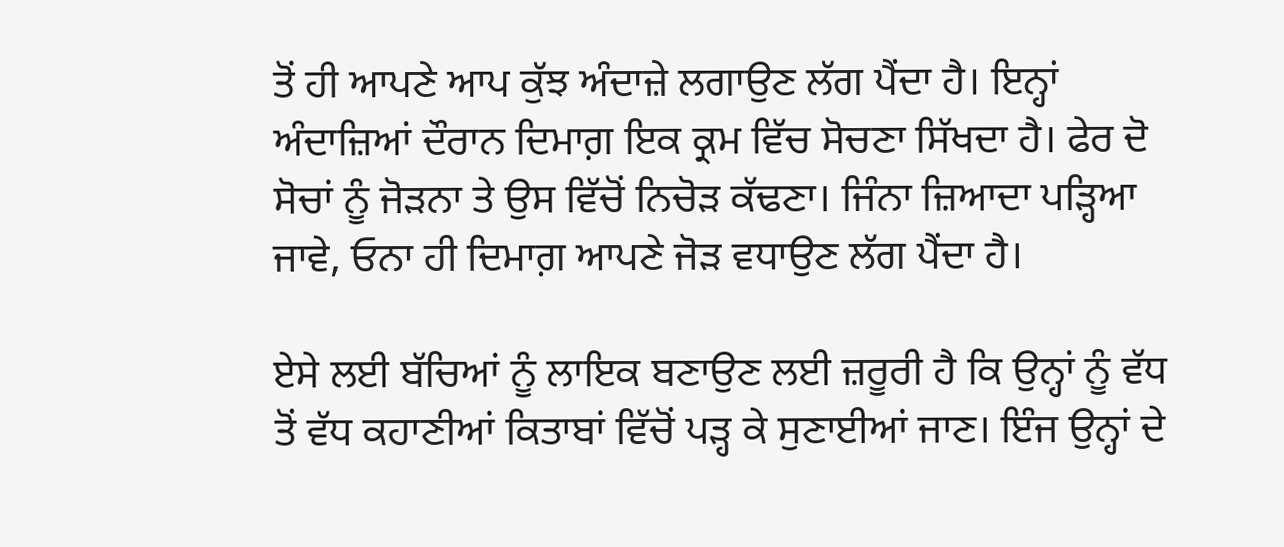ਤੋਂ ਹੀ ਆਪਣੇ ਆਪ ਕੁੱਝ ਅੰਦਾਜ਼ੇ ਲਗਾਉਣ ਲੱਗ ਪੈਂਦਾ ਹੈ। ਇਨ੍ਹਾਂ ਅੰਦਾਜ਼ਿਆਂ ਦੌਰਾਨ ਦਿਮਾਗ਼ ਇਕ ਕ੍ਰਮ ਵਿੱਚ ਸੋਚਣਾ ਸਿੱਖਦਾ ਹੈ। ਫੇਰ ਦੋ ਸੋਚਾਂ ਨੂੰ ਜੋੜਨਾ ਤੇ ਉਸ ਵਿੱਚੋਂ ਨਿਚੋੜ ਕੱਢਣਾ। ਜਿੰਨਾ ਜ਼ਿਆਦਾ ਪੜ੍ਹਿਆ ਜਾਵੇ, ਓਨਾ ਹੀ ਦਿਮਾਗ਼ ਆਪਣੇ ਜੋੜ ਵਧਾਉਣ ਲੱਗ ਪੈਂਦਾ ਹੈ।

ਏਸੇ ਲਈ ਬੱਚਿਆਂ ਨੂੰ ਲਾਇਕ ਬਣਾਉਣ ਲਈ ਜ਼ਰੂਰੀ ਹੈ ਕਿ ਉਨ੍ਹਾਂ ਨੂੰ ਵੱਧ ਤੋਂ ਵੱਧ ਕਹਾਣੀਆਂ ਕਿਤਾਬਾਂ ਵਿੱਚੋਂ ਪੜ੍ਹ ਕੇ ਸੁਣਾਈਆਂ ਜਾਣ। ਇੰਜ ਉਨ੍ਹਾਂ ਦੇ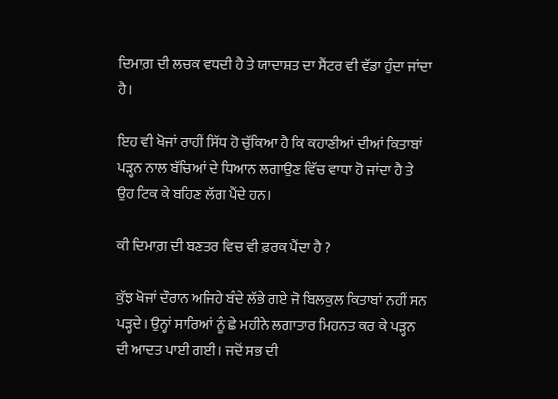ਦਿਮਾਗ਼ ਦੀ ਲਚਕ ਵਧਦੀ ਹੈ ਤੇ ਯਾਦਾਸ਼ਤ ਦਾ ਸੈਂਟਰ ਵੀ ਵੱਡਾ ਹੁੰਦਾ ਜਾਂਦਾ ਹੈ।

ਇਹ ਵੀ ਖੋਜਾਂ ਰਾਹੀਂ ਸਿੱਧ ਹੋ ਚੁੱਕਿਆ ਹੈ ਕਿ ਕਹਾਣੀਆਂ ਦੀਆਂ ਕਿਤਾਬਾਂ ਪੜ੍ਹਨ ਨਾਲ ਬੱਚਿਆਂ ਦੇ ਧਿਆਨ ਲਗਾਉਣ ਵਿੱਚ ਵਾਧਾ ਹੋ ਜਾਂਦਾ ਹੈ ਤੇ ਉਹ ਟਿਕ ਕੇ ਬਹਿਣ ਲੱਗ ਪੈਂਦੇ ਹਨ।

ਕੀ ਦਿਮਾਗ਼ ਦੀ ਬਣਤਰ ਵਿਚ ਵੀ ਫ਼ਰਕ ਪੈਂਦਾ ਹੈ ?

ਕੁੱਝ ਖੋਜਾਂ ਦੌਰਾਨ ਅਜਿਹੇ ਬੰਦੇ ਲੱਭੇ ਗਏ ਜੋ ਬਿਲਕੁਲ ਕਿਤਾਬਾਂ ਨਹੀਂ ਸਨ ਪੜ੍ਹਦੇ। ਉਨ੍ਹਾਂ ਸਾਰਿਆਂ ਨੂੰ ਛੇ ਮਹੀਨੇ ਲਗਾਤਾਰ ਮਿਹਨਤ ਕਰ ਕੇ ਪੜ੍ਹਨ ਦੀ ਆਦਤ ਪਾਈ ਗਈ। ਜਦੋਂ ਸਭ ਦੀ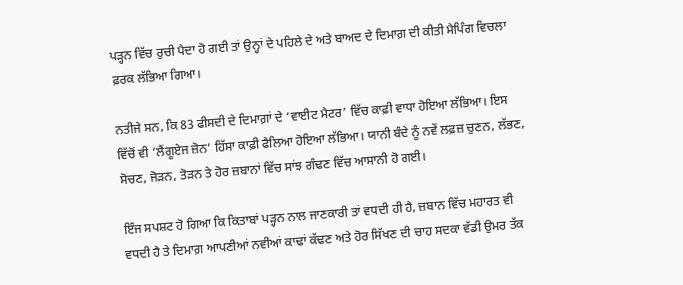ਪੜ੍ਹਨ ਵਿੱਚ ਰੁਚੀ ਪੈਦਾ ਹੋ ਗਈ ਤਾਂ ਉਨ੍ਹਾਂ ਦੇ ਪਹਿਲੇ ਦੇ ਅਤੇ ਬਾਅਦ ਦੇ ਦਿਮਾਗ਼ ਦੀ ਕੀਤੀ ਮੈਪਿੰਗ ਵਿਚਲਾ ਫ਼ਰਕ ਲੱਭਿਆ ਗਿਆ।

ਨਤੀਜੇ ਸਨ, ਕਿ 83 ਫੀਸਦੀ ਦੇ ਦਿਮਾਗ਼ਾਂ ਦੇ ‘ਵਾਈਟ ਮੈਟਰ’ ਵਿੱਚ ਕਾਫ਼ੀ ਵਾਧਾ ਹੋਇਆ ਲੱਭਿਆ। ਇਸ ਵਿੱਚੋਂ ਵੀ ‘ਲੈਂਗੂਏਜ ਜ਼ੋਨ’ ਹਿੱਸਾ ਕਾਫ਼ੀ ਫੈਲਿਆ ਹੋਇਆ ਲੱਭਿਆ। ਯਾਨੀ ਬੰਦੇ ਨੂੰ ਨਵੇਂ ਲਫ਼ਜ਼ ਚੁਣਨ, ਲੱਭਣ, ਸੋਚਣ, ਜੋੜਨ, ਤੋੜਨ ਤੇ ਹੋਰ ਜ਼ਬਾਨਾਂ ਵਿੱਚ ਸਾਂਝ ਗੰਢਣ ਵਿੱਚ ਆਸਾਨੀ ਹੋ ਗਈ।

ਇੰਜ ਸਪਸ਼ਟ ਹੋ ਗਿਆ ਕਿ ਕਿਤਾਬਾਂ ਪੜ੍ਹਨ ਨਾਲ ਜਾਣਕਾਰੀ ਤਾਂ ਵਧਦੀ ਹੀ ਹੈ, ਜ਼ਬਾਨ ਵਿੱਚ ਮਹਾਰਤ ਵੀ ਵਧਦੀ ਹੈ ਤੇ ਦਿਮਾਗ਼ ਆਪਣੀਆਂ ਨਵੀਆਂ ਕਾਢਾਂ ਕੱਢਣ ਅਤੇ ਹੋਰ ਸਿੱਖਣ ਦੀ ਚਾਹ ਸਦਕਾ ਵੱਡੀ ਉਮਰ ਤੱਕ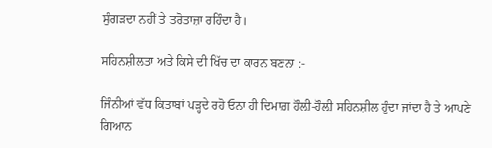ਸੁੰਗੜਦਾ ਨਹੀਂ ਤੇ ਤਰੋਤਾਜ਼ਾ ਰਹਿੰਦਾ ਹੈ।

ਸਹਿਨਸ਼ੀਲਤਾ ਅਤੇ ਕਿਸੇ ਦੀ ਖਿੱਚ ਦਾ ਕਾਰਨ ਬਣਨਾ :-

ਜਿੰਨੀਆਂ ਵੱਧ ਕਿਤਾਬਾਂ ਪੜ੍ਹਦੇ ਰਹੋ ਓਨਾ ਹੀ ਦਿਮਾਗ਼ ਹੌਲ਼ੀ-ਹੌਲ਼ੀ ਸਹਿਨਸ਼ੀਲ ਹੁੰਦਾ ਜਾਂਦਾ ਹੈ ਤੇ ਆਪਣੇ ਗਿਆਨ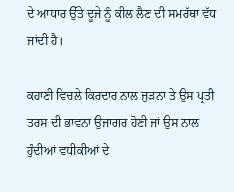ਦੇ ਆਧਾਰ ਉੱਤੇ ਦੂਜੇ ਨੂੰ ਕੀਲ ਲੈਣ ਦੀ ਸਮਰੱਥਾ ਵੱਧ ਜਾਂਦੀ ਹੈ।

ਕਹਾਣੀ ਵਿਚਲੇ ਕਿਰਦਾਰ ਨਾਲ ਜੁੜਨਾ ਤੇ ਉਸ ਪ੍ਰਤੀ ਤਰਸ ਦੀ ਭਾਵਨਾ ਉਜਾਗਰ ਹੋਣੀ ਜਾਂ ਉਸ ਨਾਲ ਹੁੰਦੀਆਂ ਵਧੀਕੀਆਂ ਦੇ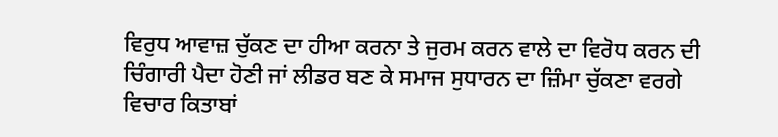ਵਿਰੁਧ ਆਵਾਜ਼ ਚੁੱਕਣ ਦਾ ਹੀਆ ਕਰਨਾ ਤੇ ਜੁਰਮ ਕਰਨ ਵਾਲੇ ਦਾ ਵਿਰੋਧ ਕਰਨ ਦੀ ਚਿੰਗਾਰੀ ਪੈਦਾ ਹੋਣੀ ਜਾਂ ਲੀਡਰ ਬਣ ਕੇ ਸਮਾਜ ਸੁਧਾਰਨ ਦਾ ਜ਼ਿੰਮਾ ਚੁੱਕਣਾ ਵਰਗੇ ਵਿਚਾਰ ਕਿਤਾਬਾਂ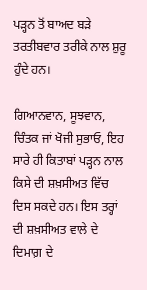ਪੜ੍ਹਨ ਤੋਂ ਬਾਅਦ ਬੜੇ ਤਰਤੀਬਵਾਰ ਤਰੀਕੇ ਨਾਲ ਸ਼ੁਰੂ ਹੁੰਦੇ ਹਨ।

ਗਿਆਨਵਾਨ, ਸੂਝਵਾਨ, ਚਿੰਤਕ ਜਾਂ ਖੋਜੀ ਸੁਭਾਓ, ਇਹ ਸਾਰੇ ਹੀ ਕਿਤਾਬਾਂ ਪੜ੍ਹਨ ਨਾਲ ਕਿਸੇ ਦੀ ਸ਼ਖ਼ਸੀਅਤ ਵਿੱਚ ਦਿਸ ਸਕਦੇ ਹਨ। ਇਸ ਤਰ੍ਹਾਂ ਦੀ ਸ਼ਖ਼ਸੀਅਤ ਵਾਲੇ ਦੇ ਦਿਮਾਗ਼ ਦੇ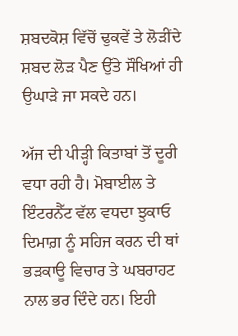ਸ਼ਬਦਕੋਸ਼ ਵਿੱਚੋਂ ਢੁਕਵੇਂ ਤੇ ਲੋੜੀਂਦੇ ਸ਼ਬਦ ਲੋੜ ਪੈਣ ਉੱਤੇ ਸੌਖਿਆਂ ਹੀ ਉਘਾੜੇ ਜਾ ਸਕਦੇ ਹਨ।

ਅੱਜ ਦੀ ਪੀੜ੍ਹੀ ਕਿਤਾਬਾਂ ਤੋਂ ਦੂਰੀ ਵਧਾ ਰਹੀ ਹੈ। ਮੋਬਾਈਲ ਤੇ ਇੰਟਰਨੈੱਟ ਵੱਲ ਵਧਦਾ ਝੁਕਾਓ ਦਿਮਾਗ਼ ਨੂੰ ਸਹਿਜ ਕਰਨ ਦੀ ਥਾਂ ਭੜਕਾਊ ਵਿਚਾਰ ਤੇ ਘਬਰਾਹਟ ਨਾਲ ਭਰ ਦਿੰਦੇ ਹਨ। ਇਹੀ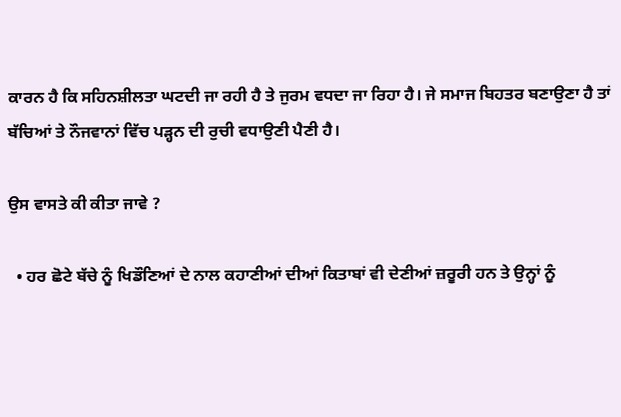ਕਾਰਨ ਹੈ ਕਿ ਸਹਿਨਸ਼ੀਲਤਾ ਘਟਦੀ ਜਾ ਰਹੀ ਹੈ ਤੇ ਜੁਰਮ ਵਧਦਾ ਜਾ ਰਿਹਾ ਹੈ। ਜੇ ਸਮਾਜ ਬਿਹਤਰ ਬਣਾਉਣਾ ਹੈ ਤਾਂ ਬੱਚਿਆਂ ਤੇ ਨੌਜਵਾਨਾਂ ਵਿੱਚ ਪੜ੍ਹਨ ਦੀ ਰੁਚੀ ਵਧਾਉਣੀ ਪੈਣੀ ਹੈ।

ਉਸ ਵਾਸਤੇ ਕੀ ਕੀਤਾ ਜਾਵੇ ?

  • ਹਰ ਛੋਟੇ ਬੱਚੇ ਨੂੰ ਖਿਡੌਣਿਆਂ ਦੇ ਨਾਲ ਕਹਾਣੀਆਂ ਦੀਆਂ ਕਿਤਾਬਾਂ ਵੀ ਦੇਣੀਆਂ ਜ਼ਰੂਰੀ ਹਨ ਤੇ ਉਨ੍ਹਾਂ ਨੂੰ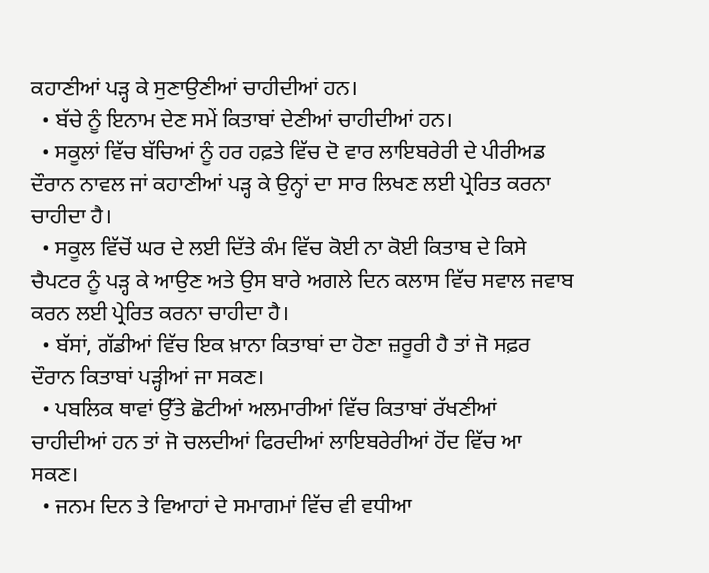ਕਹਾਣੀਆਂ ਪੜ੍ਹ ਕੇ ਸੁਣਾਉਣੀਆਂ ਚਾਹੀਦੀਆਂ ਹਨ।
  • ਬੱਚੇ ਨੂੰ ਇਨਾਮ ਦੇਣ ਸਮੇਂ ਕਿਤਾਬਾਂ ਦੇਣੀਆਂ ਚਾਹੀਦੀਆਂ ਹਨ।
  • ਸਕੂਲਾਂ ਵਿੱਚ ਬੱਚਿਆਂ ਨੂੰ ਹਰ ਹਫ਼ਤੇ ਵਿੱਚ ਦੋ ਵਾਰ ਲਾਇਬਰੇਰੀ ਦੇ ਪੀਰੀਅਡ ਦੌਰਾਨ ਨਾਵਲ ਜਾਂ ਕਹਾਣੀਆਂ ਪੜ੍ਹ ਕੇ ਉਨ੍ਹਾਂ ਦਾ ਸਾਰ ਲਿਖਣ ਲਈ ਪ੍ਰੇਰਿਤ ਕਰਨਾ ਚਾਹੀਦਾ ਹੈ।
  • ਸਕੂਲ ਵਿੱਚੋਂ ਘਰ ਦੇ ਲਈ ਦਿੱਤੇ ਕੰਮ ਵਿੱਚ ਕੋਈ ਨਾ ਕੋਈ ਕਿਤਾਬ ਦੇ ਕਿਸੇ ਚੈਪਟਰ ਨੂੰ ਪੜ੍ਹ ਕੇ ਆਉਣ ਅਤੇ ਉਸ ਬਾਰੇ ਅਗਲੇ ਦਿਨ ਕਲਾਸ ਵਿੱਚ ਸਵਾਲ ਜਵਾਬ ਕਰਨ ਲਈ ਪ੍ਰੇਰਿਤ ਕਰਨਾ ਚਾਹੀਦਾ ਹੈ।
  • ਬੱਸਾਂ, ਗੱਡੀਆਂ ਵਿੱਚ ਇਕ ਖ਼ਾਨਾ ਕਿਤਾਬਾਂ ਦਾ ਹੋਣਾ ਜ਼ਰੂਰੀ ਹੈ ਤਾਂ ਜੋ ਸਫ਼ਰ ਦੌਰਾਨ ਕਿਤਾਬਾਂ ਪੜ੍ਹੀਆਂ ਜਾ ਸਕਣ।
  • ਪਬਲਿਕ ਥਾਵਾਂ ਉੱਤੇ ਛੋਟੀਆਂ ਅਲਮਾਰੀਆਂ ਵਿੱਚ ਕਿਤਾਬਾਂ ਰੱਖਣੀਆਂ ਚਾਹੀਦੀਆਂ ਹਨ ਤਾਂ ਜੋ ਚਲਦੀਆਂ ਫਿਰਦੀਆਂ ਲਾਇਬਰੇਰੀਆਂ ਹੋਂਦ ਵਿੱਚ ਆ ਸਕਣ।
  • ਜਨਮ ਦਿਨ ਤੇ ਵਿਆਹਾਂ ਦੇ ਸਮਾਗਮਾਂ ਵਿੱਚ ਵੀ ਵਧੀਆ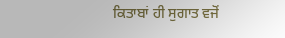ਕਿਤਾਬਾਂ ਹੀ ਸੁਗਾਤ ਵਜੋਂ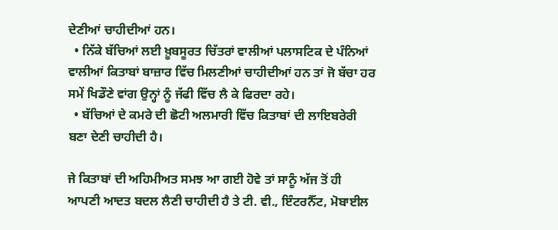ਦੇਣੀਆਂ ਚਾਹੀਦੀਆਂ ਹਨ।
  • ਨਿੱਕੇ ਬੱਚਿਆਂ ਲਈ ਖ਼ੂਬਸੂਰਤ ਚਿੱਤਰਾਂ ਵਾਲੀਆਂ ਪਲਾਸਟਿਕ ਦੇ ਪੰਨਿਆਂ ਵਾਲੀਆਂ ਕਿਤਾਬਾਂ ਬਾਜ਼ਾਰ ਵਿੱਚ ਮਿਲਣੀਆਂ ਚਾਹੀਦੀਆਂ ਹਨ ਤਾਂ ਜੋ ਬੱਚਾ ਹਰ ਸਮੇਂ ਖਿਡੌਣੇ ਵਾਂਗ ਉਨ੍ਹਾਂ ਨੂੰ ਜੱਫੀ ਵਿੱਚ ਲੈ ਕੇ ਫਿਰਦਾ ਰਹੇ।
  • ਬੱਚਿਆਂ ਦੇ ਕਮਰੇ ਦੀ ਛੋਟੀ ਅਲਮਾਰੀ ਵਿੱਚ ਕਿਤਾਬਾਂ ਦੀ ਲਾਇਬਰੇਰੀ ਬਣਾ ਦੇਣੀ ਚਾਹੀਦੀ ਹੈ।

ਜੇ ਕਿਤਾਬਾਂ ਦੀ ਅਹਿਮੀਅਤ ਸਮਝ ਆ ਗਈ ਹੋਵੇ ਤਾਂ ਸਾਨੂੰ ਅੱਜ ਤੋਂ ਹੀ ਆਪਣੀ ਆਦਤ ਬਦਲ ਲੈਣੀ ਚਾਹੀਦੀ ਹੈ ਤੇ ਟੀ. ਵੀ., ਇੰਟਰਨੈੱਟ, ਮੋਬਾਈਲ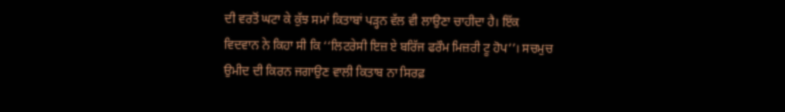ਦੀ ਵਰਤੋਂ ਘਟਾ ਕੇ ਕੁੱਝ ਸਮਾਂ ਕਿਤਾਬਾਂ ਪੜ੍ਹਨ ਵੱਲ ਵੀ ਲਾਉਣਾ ਚਾਹੀਦਾ ਹੈ। ਇੱਕ ਵਿਦਵਾਨ ਨੇ ਕਿਹਾ ਸੀ ਕਿ ‘‘ਲਿਟਰੇਸੀ ਇਜ਼ ਏ ਬਰਿੱਜ ਫਰੌਮ ਮਿਜ਼ਰੀ ਟੂ ਹੋਪ’’। ਸਚਮੁਚ ਉਮੀਦ ਦੀ ਕਿਰਨ ਜਗਾਉਣ ਵਾਲੀ ਕਿਤਾਬ ਨਾ ਸਿਰਫ਼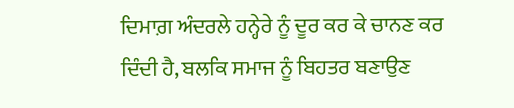ਦਿਮਾਗ਼ ਅੰਦਰਲੇ ਹਨ੍ਹੇਰੇ ਨੂੰ ਦੂਰ ਕਰ ਕੇ ਚਾਨਣ ਕਰ ਦਿੰਦੀ ਹੈ, ਬਲਕਿ ਸਮਾਜ ਨੂੰ ਬਿਹਤਰ ਬਣਾਉਣ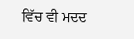ਵਿੱਚ ਵੀ ਮਦਦ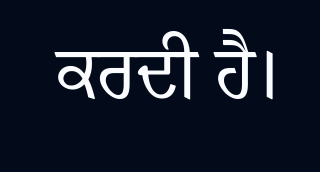ਕਰਦੀ ਹੈ।